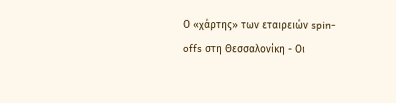Ο «χάρτης» των εταιρειών spin-offs στη Θεσσαλονίκη - Οι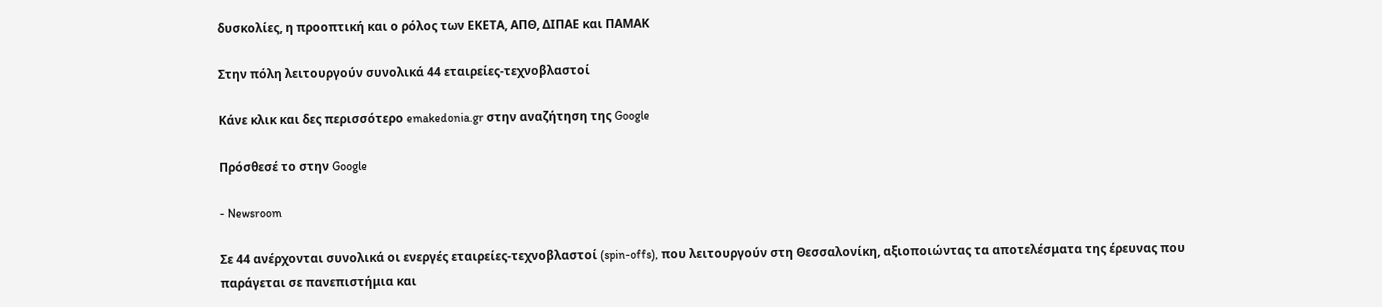δυσκολίες, η προοπτική και ο ρόλος των ΕΚΕΤΑ, ΑΠΘ, ΔΙΠΑΕ και ΠΑΜΑΚ

Στην πόλη λειτουργούν συνολικά 44 εταιρείες-τεχνοβλαστοί

Κάνε κλικ και δες περισσότερο emakedonia.gr στην αναζήτηση της Google

Πρόσθεσέ το στην Google

- Newsroom

Σε 44 ανέρχονται συνολικά οι ενεργές εταιρείες-τεχνοβλαστοί (spin-offs), που λειτουργούν στη Θεσσαλονίκη, αξιοποιώντας τα αποτελέσματα της έρευνας που παράγεται σε πανεπιστήμια και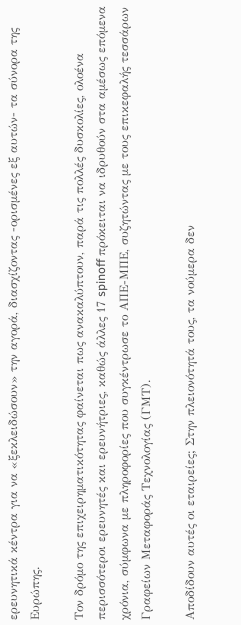ερευνητικά κέντρα για να «ξεκλειδώσουν» την αγορά, διασχίζοντας -ορισμένες εξ αυτών- τα σύνορα της Ευρώπης.

Τον δρόμο της επιχειρηματικότητας φαίνεται πως ανακαλύπτουν, παρά τις πολλές δυσκολίες, ολοένα περισσότεροι ερευνητές και ερευνήτριες, καθώς άλλες 17 spinoff πρόκειται να ιδρυθούν στα αμέσως επόμενα χρόνια, σύμφωνα με πληροφορίες που συγκέντρωσε το ΑΠΕ-ΜΠΕ, συζητώντας με τους επικεφαλής τεσσάρων Γραφείων Μεταφοράς Τεχνολογίας (ΓΜΤ).

Αποδίδουν αυτές οι εταιρείες; Στην πλειονότητά τους, τα νούμερα δεν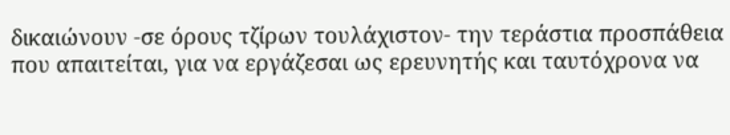δικαιώνουν -σε όρους τζίρων τουλάχιστον- την τεράστια προσπάθεια που απαιτείται, για να εργάζεσαι ως ερευνητής και ταυτόχρονα να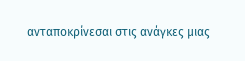ανταποκρίνεσαι στις ανάγκες μιας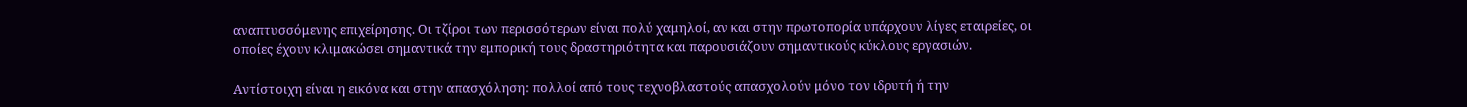αναπτυσσόμενης επιχείρησης. Οι τζίροι των περισσότερων είναι πολύ χαμηλοί, αν και στην πρωτοπορία υπάρχουν λίγες εταιρείες, οι οποίες έχουν κλιμακώσει σημαντικά την εμπορική τους δραστηριότητα και παρουσιάζουν σημαντικούς κύκλους εργασιών.

Αντίστοιχη είναι η εικόνα και στην απασχόληση: πολλοί από τους τεχνοβλαστούς απασχολούν μόνο τον ιδρυτή ή την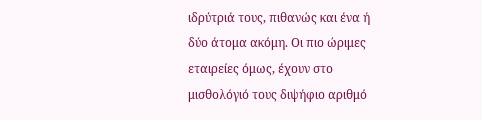ιδρύτριά τους, πιθανώς και ένα ή δύο άτομα ακόμη. Οι πιο ώριμες εταιρείες όμως, έχουν στο μισθολόγιό τους διψήφιο αριθμό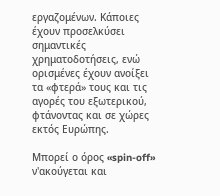εργαζομένων. Κάποιες έχουν προσελκύσει σημαντικές χρηματοδοτήσεις, ενώ ορισμένες έχουν ανοίξει τα «φτερά» τους και τις αγορές του εξωτερικού, φτάνοντας και σε χώρες εκτός Ευρώπης.

Μπορεί ο όρος «spin-off» ν'ακούγεται και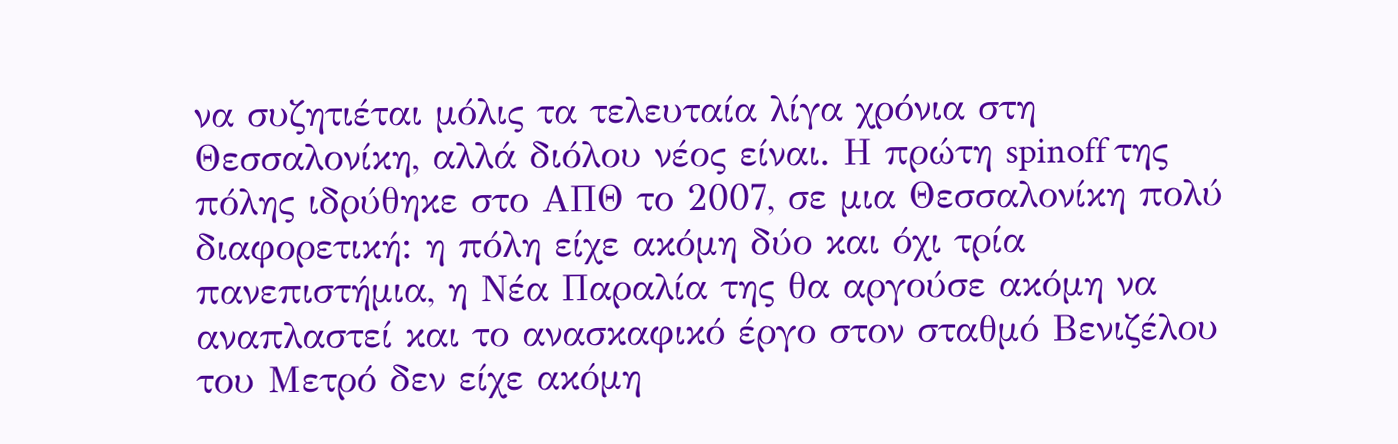να συζητιέται μόλις τα τελευταία λίγα χρόνια στη Θεσσαλονίκη, αλλά διόλου νέος είναι. Η πρώτη spinoff της πόλης ιδρύθηκε στο ΑΠΘ το 2007, σε μια Θεσσαλονίκη πολύ διαφορετική: η πόλη είχε ακόμη δύο και όχι τρία πανεπιστήμια, η Νέα Παραλία της θα αργούσε ακόμη να αναπλαστεί και το ανασκαφικό έργο στον σταθμό Βενιζέλου του Μετρό δεν είχε ακόμη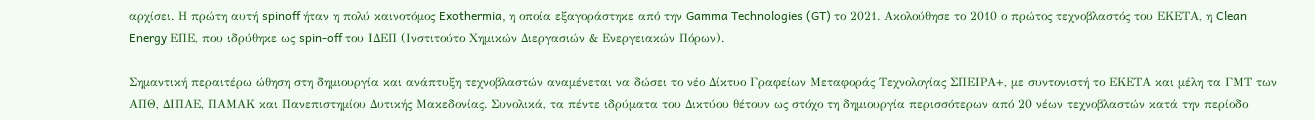αρχίσει. Η πρώτη αυτή spinoff ήταν η πολύ καινοτόμος Exothermia, η οποία εξαγοράστηκε από την Gamma Technologies (GT) το 2021. Ακολούθησε το 2010 ο πρώτος τεχνοβλαστός του ΕΚΕΤΑ, η Clean Energy ΕΠΕ, που ιδρύθηκε ως spin-off του ΙΔΕΠ (Ινστιτούτο Χημικών Διεργασιών & Ενεργειακών Πόρων).

Σημαντική περαιτέρω ώθηση στη δημιουργία και ανάπτυξη τεχνοβλαστών αναμένεται να δώσει το νέο Δίκτυο Γραφείων Μεταφοράς Τεχνολογίας ΣΠΕΙΡΑ+, με συντονιστή το ΕΚΕΤΑ και μέλη τα ΓΜΤ των ΑΠΘ, ΔΙΠΑΕ, ΠΑΜΑΚ και Πανεπιστημίου Δυτικής Μακεδονίας. Συνολικά, τα πέντε ιδρύματα του Δικτύου θέτουν ως στόχο τη δημιουργία περισσότερων από 20 νέων τεχνοβλαστών κατά την περίοδο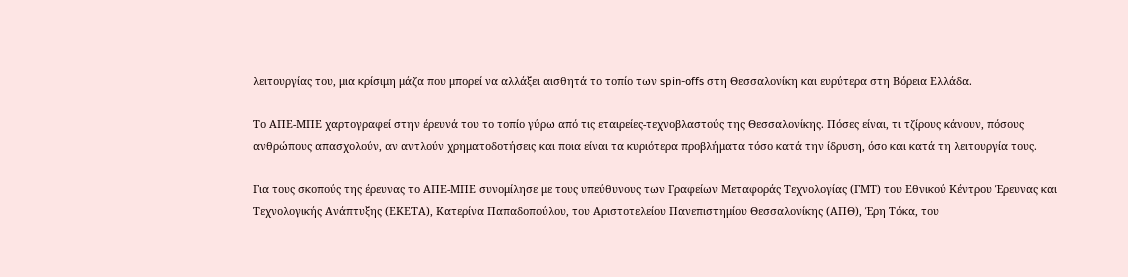λειτουργίας του, μια κρίσιμη μάζα που μπορεί να αλλάξει αισθητά το τοπίο των spin-offs στη Θεσσαλονίκη και ευρύτερα στη Βόρεια Ελλάδα.

Το ΑΠΕ-ΜΠΕ χαρτογραφεί στην έρευνά του το τοπίο γύρω από τις εταιρείες-τεχνοβλαστούς της Θεσσαλονίκης. Πόσες είναι, τι τζίρους κάνουν, πόσους ανθρώπους απασχολούν, αν αντλούν χρηματοδοτήσεις και ποια είναι τα κυριότερα προβλήματα τόσο κατά την ίδρυση, όσο και κατά τη λειτουργία τους.

Για τους σκοπούς της έρευνας το ΑΠΕ-ΜΠΕ συνομίλησε με τους υπεύθυνους των Γραφείων Μεταφοράς Τεχνολογίας (ΓΜΤ) του Εθνικού Κέντρου Έρευνας και Τεχνολογικής Ανάπτυξης (ΕΚΕΤΑ), Κατερίνα Παπαδοπούλου, του Αριστοτελείου Πανεπιστημίου Θεσσαλονίκης (ΑΠΘ), Έρη Τόκα, του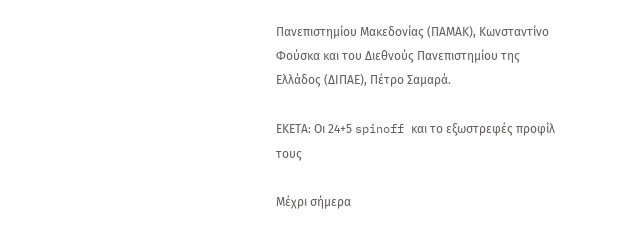Πανεπιστημίου Μακεδονίας (ΠΑΜΑΚ), Κωνσταντίνο Φούσκα και του Διεθνούς Πανεπιστημίου της Ελλάδος (ΔΙΠΑΕ), Πέτρο Σαμαρά.

ΕΚΕΤΑ: Οι 24+5 spinoff και το εξωστρεφές προφίλ τους

Mέχρι σήμερα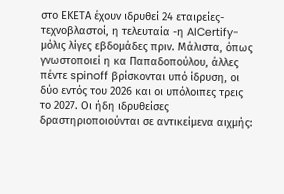στο ΕΚΕΤΑ έχουν ιδρυθεί 24 εταιρείες-τεχνοβλαστοί, η τελευταία -η AICertify- μόλις λίγες εβδομάδες πριν. Μάλιστα, όπως γνωστοποιεί η κα Παπαδοπούλου, άλλες πέντε spinoff βρίσκονται υπό ίδρυση, οι δύο εντός του 2026 και οι υπόλοιπες τρεις το 2027. Οι ήδη ιδρυθείσες δραστηριοποιούνται σε αντικείμενα αιχμής: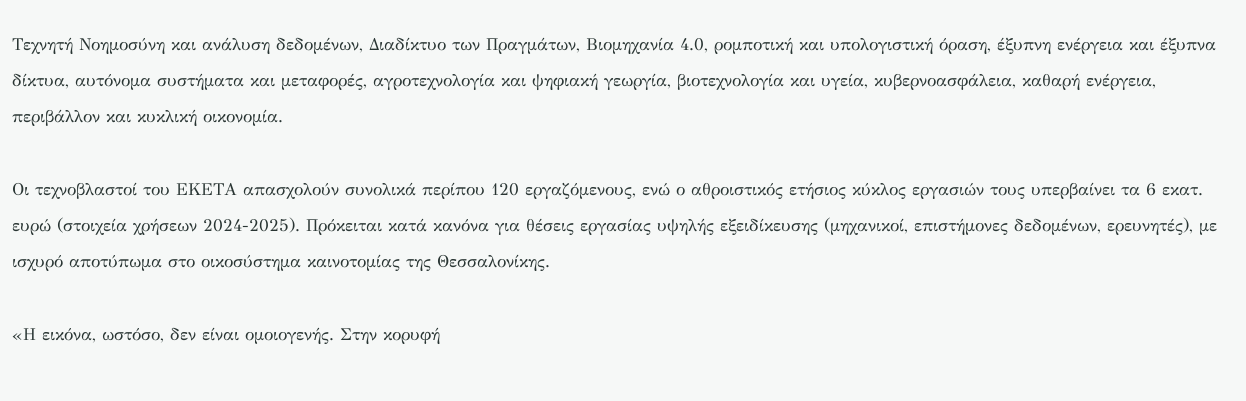Τεχνητή Νοημοσύνη και ανάλυση δεδομένων, Διαδίκτυο των Πραγμάτων, Βιομηχανία 4.0, ρομποτική και υπολογιστική όραση, έξυπνη ενέργεια και έξυπνα δίκτυα, αυτόνομα συστήματα και μεταφορές, αγροτεχνολογία και ψηφιακή γεωργία, βιοτεχνολογία και υγεία, κυβερνοασφάλεια, καθαρή ενέργεια, περιβάλλον και κυκλική οικονομία.

Οι τεχνοβλαστοί του ΕΚΕΤΑ απασχολούν συνολικά περίπου 120 εργαζόμενους, ενώ ο αθροιστικός ετήσιος κύκλος εργασιών τους υπερβαίνει τα 6 εκατ. ευρώ (στοιχεία χρήσεων 2024-2025). Πρόκειται κατά κανόνα για θέσεις εργασίας υψηλής εξειδίκευσης (μηχανικοί, επιστήμονες δεδομένων, ερευνητές), με ισχυρό αποτύπωμα στο οικοσύστημα καινοτομίας της Θεσσαλονίκης.

«Η εικόνα, ωστόσο, δεν είναι ομοιογενής. Στην κορυφή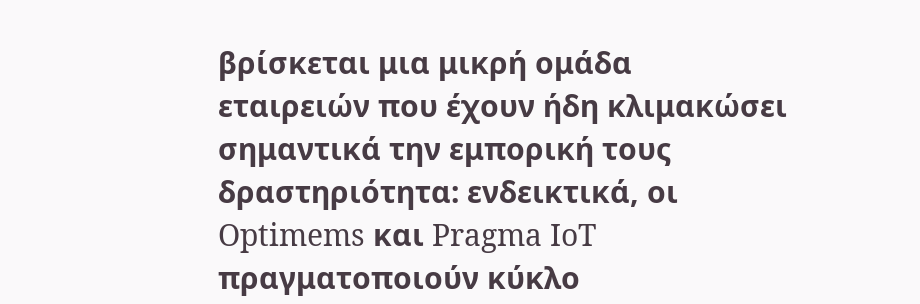βρίσκεται μια μικρή ομάδα εταιρειών που έχουν ήδη κλιμακώσει σημαντικά την εμπορική τους δραστηριότητα: ενδεικτικά, οι Optimems και Pragma IoT πραγματοποιούν κύκλο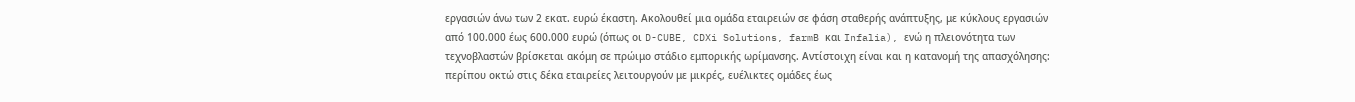εργασιών άνω των 2 εκατ. ευρώ έκαστη. Ακολουθεί μια ομάδα εταιρειών σε φάση σταθερής ανάπτυξης, με κύκλους εργασιών από 100.000 έως 600.000 ευρώ (όπως οι D-CUBE, CDXi Solutions, farmB και Infalia), ενώ η πλειονότητα των τεχνοβλαστών βρίσκεται ακόμη σε πρώιμο στάδιο εμπορικής ωρίμανσης. Αντίστοιχη είναι και η κατανομή της απασχόλησης: περίπου οκτώ στις δέκα εταιρείες λειτουργούν με μικρές, ευέλικτες ομάδες έως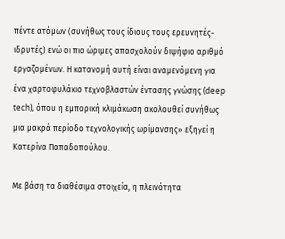πέντε ατόμων (συνήθως τους ίδιους τους ερευνητές-ιδρυτές) ενώ οι πιο ώριμες απασχολούν διψήφιο αριθμό εργαζομένων. Η κατανομή αυτή είναι αναμενόμενη για ένα χαρτοφυλάκιο τεχνοβλαστών έντασης γνώσης (deep tech), όπου η εμπορική κλιμάκωση ακολουθεί συνήθως μια μακρά περίοδο τεχνολογικής ωρίμανσης» εξηγεί η Κατερίνα Παπαδοπούλου.

Με βάση τα διαθέσιμα στοιχεία, η πλεινότητα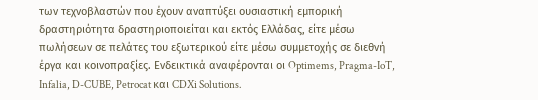των τεχνοβλαστών που έχουν αναπτύξει ουσιαστική εμπορική δραστηριότητα δραστηριοποιείται και εκτός Ελλάδας, είτε μέσω πωλήσεων σε πελάτες του εξωτερικού είτε μέσω συμμετοχής σε διεθνή έργα και κοινοπραξίες. Ενδεικτικά αναφέρονται οι Optimems, Pragma-IoT, Infalia, D-CUBE, Petrocat και CDXi Solutions.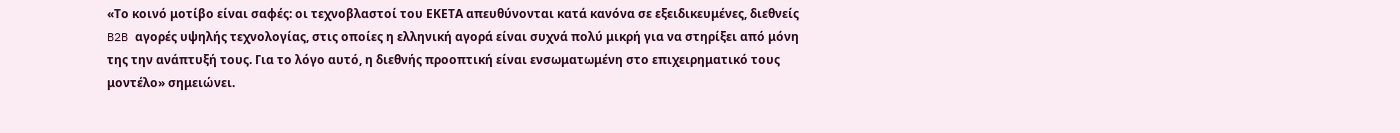«Το κοινό μοτίβο είναι σαφές: οι τεχνοβλαστοί του ΕΚΕΤΑ απευθύνονται κατά κανόνα σε εξειδικευμένες, διεθνείς B2B αγορές υψηλής τεχνολογίας, στις οποίες η ελληνική αγορά είναι συχνά πολύ μικρή για να στηρίξει από μόνη της την ανάπτυξή τους. Για το λόγο αυτό, η διεθνής προοπτική είναι ενσωματωμένη στο επιχειρηματικό τους μοντέλο» σημειώνει.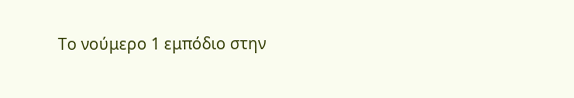Το νούμερο 1 εμπόδιο στην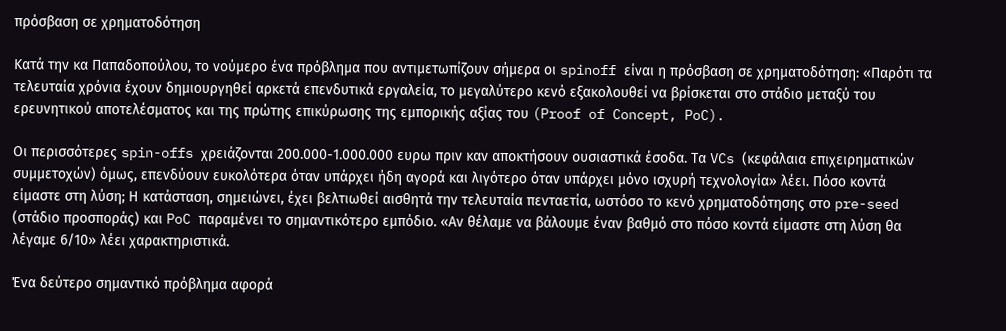πρόσβαση σε χρηματοδότηση

Κατά την κα Παπαδοπούλου, το νούμερο ένα πρόβλημα που αντιμετωπίζουν σήμερα οι spinoff είναι η πρόσβαση σε χρηματοδότηση: «Παρότι τα τελευταία χρόνια έχουν δημιουργηθεί αρκετά επενδυτικά εργαλεία, το μεγαλύτερο κενό εξακολουθεί να βρίσκεται στο στάδιο μεταξύ του ερευνητικού αποτελέσματος και της πρώτης επικύρωσης της εμπορικής αξίας του (Proof of Concept, PoC).

Οι περισσότερες spin-offs χρειάζονται 200.000-1.000.000 ευρω πριν καν αποκτήσουν ουσιαστικά έσοδα. Τα VCs (κεφάλαια επιχειρηματικών συμμετοχών) όμως, επενδύουν ευκολότερα όταν υπάρχει ήδη αγορά και λιγότερο όταν υπάρχει μόνο ισχυρή τεχνολογία» λέει. Πόσο κοντά είμαστε στη λύση; Η κατάσταση, σημειώνει, έχει βελτιωθεί αισθητά την τελευταία πενταετία, ωστόσο το κενό χρηματοδότησης στο pre-seed (στάδιο προσποράς) και PoC παραμένει το σημαντικότερο εμπόδιο. «Αν θέλαμε να βάλουμε έναν βαθμό στο πόσο κοντά είμαστε στη λύση θα λέγαμε 6/10» λέει χαρακτηριστικά.

Ένα δεύτερο σημαντικό πρόβλημα αφορά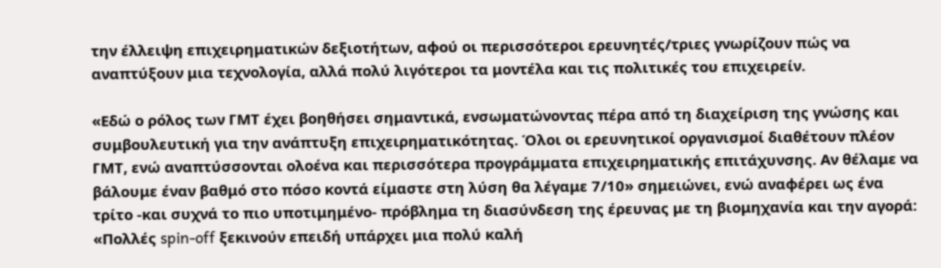την έλλειψη επιχειρηματικών δεξιοτήτων, αφού οι περισσότεροι ερευνητές/τριες γνωρίζουν πώς να αναπτύξουν μια τεχνολογία, αλλά πολύ λιγότεροι τα μοντέλα και τις πολιτικές του επιχειρείν.

«Εδώ ο ρόλος των ΓΜΤ έχει βοηθήσει σημαντικά, ενσωματώνοντας πέρα από τη διαχείριση της γνώσης και συμβουλευτική για την ανάπτυξη επιχειρηματικότητας. Όλοι οι ερευνητικοί οργανισμοί διαθέτουν πλέον ΓΜΤ, ενώ αναπτύσσονται ολοένα και περισσότερα προγράμματα επιχειρηματικής επιτάχυνσης. Αν θέλαμε να βάλουμε έναν βαθμό στο πόσο κοντά είμαστε στη λύση θα λέγαμε 7/10» σημειώνει, ενώ αναφέρει ως ένα τρίτο -και συχνά το πιο υποτιμημένο- πρόβλημα τη διασύνδεση της έρευνας με τη βιομηχανία και την αγορά: «Πολλές spin-off ξεκινούν επειδή υπάρχει μια πολύ καλή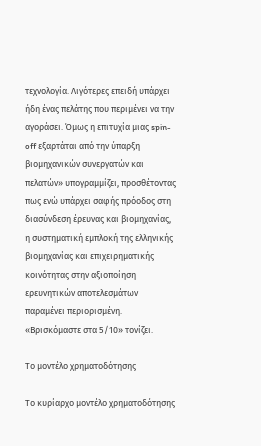τεχνολογία. Λιγότερες επειδή υπάρχει ήδη ένας πελάτης που περιμένει να την αγοράσει. Όμως η επιτυχία μιας spin- off εξαρτάται από την ύπαρξη βιομηχανικών συνεργατών και πελατών» υπογραμμίζει, προσθέτοντας πως ενώ υπάρχει σαφής πρόοδος στη διασύνδεση έρευνας και βιομηχανίας, η συστηματική εμπλοκή της ελληνικής βιομηχανίας και επιχειρηματικής κοινότητας στην αξιοποίηση ερευνητικών αποτελεσμάτων παραμένει περιορισμένη. «Βρισκόμαστε στα 5/10» τονίζει.

Το μοντέλο χρηματοδότησης

Το κυρίαρχο μοντέλο χρηματοδότησης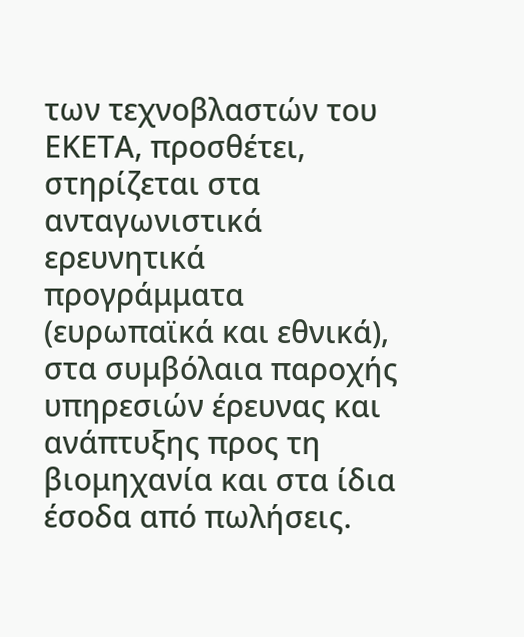των τεχνοβλαστών του ΕΚΕΤΑ, προσθέτει, στηρίζεται στα ανταγωνιστικά ερευνητικά προγράμματα (ευρωπαϊκά και εθνικά), στα συμβόλαια παροχής υπηρεσιών έρευνας και ανάπτυξης προς τη βιομηχανία και στα ίδια έσοδα από πωλήσεις.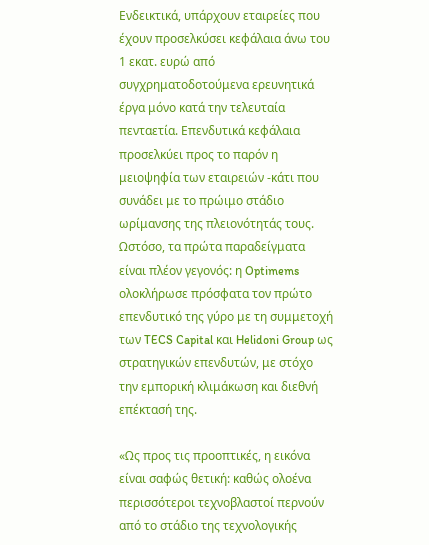Ενδεικτικά, υπάρχουν εταιρείες που έχουν προσελκύσει κεφάλαια άνω του 1 εκατ. ευρώ από συγχρηματοδοτούμενα ερευνητικά έργα μόνο κατά την τελευταία πενταετία. Επενδυτικά κεφάλαια προσελκύει προς το παρόν η μειοψηφία των εταιρειών -κάτι που συνάδει με το πρώιμο στάδιο ωρίμανσης της πλειονότητάς τους. Ωστόσο, τα πρώτα παραδείγματα είναι πλέον γεγονός: η Optimems ολοκλήρωσε πρόσφατα τον πρώτο επενδυτικό της γύρο με τη συμμετοχή των TECS Capital και Helidoni Group ως στρατηγικών επενδυτών, με στόχο την εμπορική κλιμάκωση και διεθνή επέκτασή της.

«Ως προς τις προοπτικές, η εικόνα είναι σαφώς θετική: καθώς ολοένα περισσότεροι τεχνοβλαστοί περνούν από το στάδιο της τεχνολογικής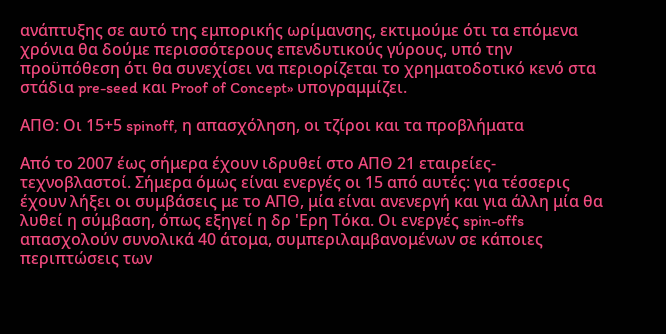ανάπτυξης σε αυτό της εμπορικής ωρίμανσης, εκτιμούμε ότι τα επόμενα χρόνια θα δούμε περισσότερους επενδυτικούς γύρους, υπό την προϋπόθεση ότι θα συνεχίσει να περιορίζεται το χρηματοδοτικό κενό στα στάδια pre-seed και Proof of Concept» υπογραμμίζει.

ΑΠΘ: Οι 15+5 spinoff, η απασχόληση, οι τζίροι και τα προβλήματα

Από το 2007 έως σήμερα έχουν ιδρυθεί στο ΑΠΘ 21 εταιρείες-τεχνοβλαστοί. Σήμερα όμως είναι ενεργές οι 15 από αυτές: για τέσσερις έχουν λήξει οι συμβάσεις με το ΑΠΘ, μία είναι ανενεργή και για άλλη μία θα λυθεί η σύμβαση, όπως εξηγεί η δρ 'Ερη Τόκα. Οι ενεργές spin-offs απασχολούν συνολικά 40 άτομα, συμπεριλαμβανομένων σε κάποιες περιπτώσεις των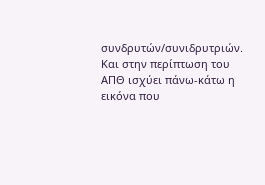συνδρυτών/συνιδρυτριών. Και στην περίπτωση του ΑΠΘ ισχύει πάνω-κάτω η εικόνα που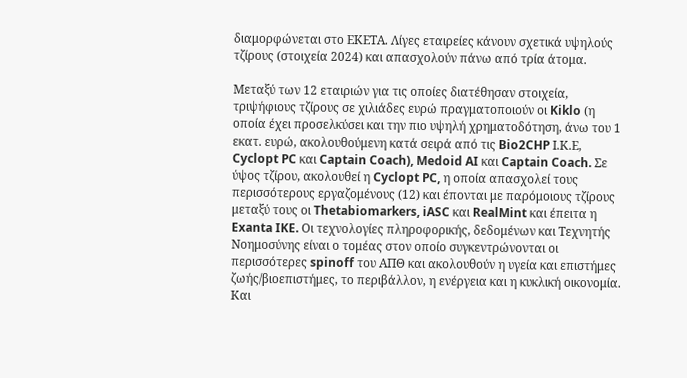διαμορφώνεται στο ΕΚΕΤΑ. Λίγες εταιρείες κάνουν σχετικά υψηλούς τζίρους (στοιχεία 2024) και απασχολούν πάνω από τρία άτομα.

Μεταξύ των 12 εταιριών για τις οποίες διατέθησαν στοιχεία, τριψήφιους τζίρους σε χιλιάδες ευρώ πραγματοποιούν οι Kiklo (η οποία έχει προσελκύσει και την πιο υψηλή χρηματοδότηση, άνω του 1 εκατ. ευρώ, ακολουθούμενη κατά σειρά από τις Bio2CHP Ι.Κ.Ε, Cyclopt PC και Captain Coach), Medoid AI και Captain Coach. Σε ύψος τζίρου, ακολουθεί η Cyclopt PC, η οποία απασχολεί τους περισσότερους εργαζομένους (12) και έπονται με παρόμοιους τζίρους μεταξύ τους οι Thetabiomarkers, iASC και RealMint και έπειτα η Exanta IKE. Οι τεχνολογίες πληροφορικής, δεδομένων και Τεχνητής Νοημοσύνης είναι ο τομέας στον οποίο συγκεντρώνονται οι περισσότερες spinoff του ΑΠΘ και ακολουθούν η υγεία και επιστήμες ζωής/βιοεπιστήμες, το περιβάλλον, η ενέργεια και η κυκλική οικονομία. Και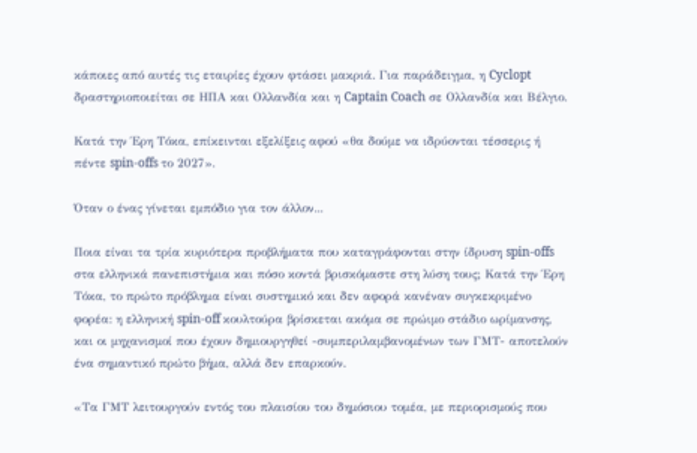κάποιες από αυτές τις εταιρίες έχουν φτάσει μακριά. Για παράδειγμα, η Cyclopt δραστηριοποιείται σε ΗΠΑ και Ολλανδία και η Captain Coach σε Ολλανδία και Βέλγιο.

Κατά την Έρη Τόκα, επίκεινται εξελίξεις αφού «θα δούμε να ιδρύονται τέσσερις ή πέντε spin-offs το 2027».

Όταν ο ένας γίνεται εμπόδιο για τον άλλον...

Ποια είναι τα τρία κυριότερα προβλήματα που καταγράφονται στην ίδρυση spin-offs στα ελληνικά πανεπιστήμια και πόσο κοντά βρισκόμαστε στη λύση τους; Κατά την Έρη Τόκα, το πρώτο πρόβλημα είναι συστημικό και δεν αφορά κανέναν συγκεκριμένο φορέα: η ελληνική spin-off κουλτούρα βρίσκεται ακόμα σε πρώιμο στάδιο ωρίμανσης, και οι μηχανισμοί που έχουν δημιουργηθεί -συμπεριλαμβανομένων των ΓΜΤ- αποτελούν ένα σημαντικό πρώτο βήμα, αλλά δεν επαρκούν.

«Τα ΓΜΤ λειτουργούν εντός του πλαισίου του δημόσιου τομέα, με περιορισμούς που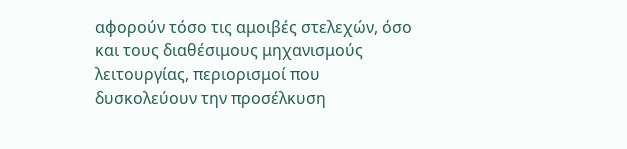αφορούν τόσο τις αμοιβές στελεχών, όσο και τους διαθέσιμους μηχανισμούς λειτουργίας, περιορισμοί που δυσκολεύουν την προσέλκυση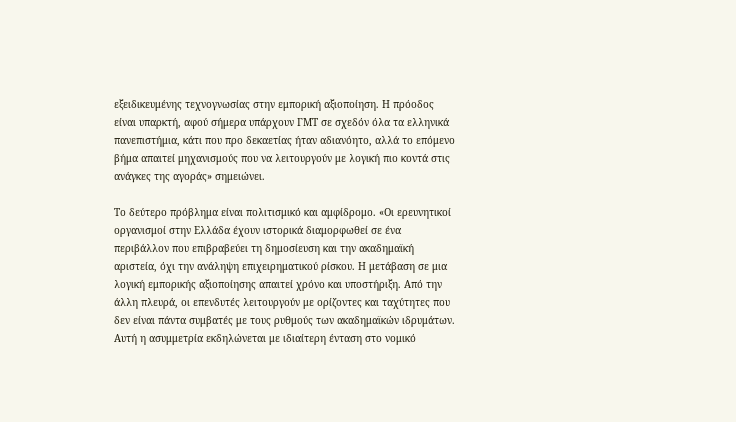εξειδικευμένης τεχνογνωσίας στην εμπορική αξιοποίηση. Η πρόοδος είναι υπαρκτή, αφού σήμερα υπάρχουν ΓΜΤ σε σχεδόν όλα τα ελληνικά πανεπιστήμια, κάτι που προ δεκαετίας ήταν αδιανόητο, αλλά το επόμενο βήμα απαιτεί μηχανισμούς που να λειτουργούν με λογική πιο κοντά στις ανάγκες της αγοράς» σημειώνει.

Το δεύτερο πρόβλημα είναι πολιτισμικό και αμφίδρομο. «Οι ερευνητικοί οργανισμοί στην Ελλάδα έχουν ιστορικά διαμορφωθεί σε ένα περιβάλλον που επιβραβεύει τη δημοσίευση και την ακαδημαϊκή αριστεία, όχι την ανάληψη επιχειρηματικού ρίσκου. Η μετάβαση σε μια λογική εμπορικής αξιοποίησης απαιτεί χρόνο και υποστήριξη. Από την άλλη πλευρά, οι επενδυτές λειτουργούν με ορίζοντες και ταχύτητες που δεν είναι πάντα συμβατές με τους ρυθμούς των ακαδημαϊκών ιδρυμάτων. Αυτή η ασυμμετρία εκδηλώνεται με ιδιαίτερη ένταση στο νομικό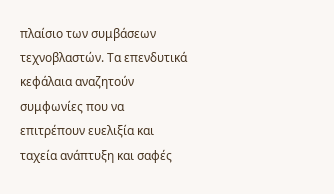πλαίσιο των συμβάσεων τεχνοβλαστών. Τα επενδυτικά κεφάλαια αναζητούν συμφωνίες που να επιτρέπουν ευελιξία και ταχεία ανάπτυξη και σαφές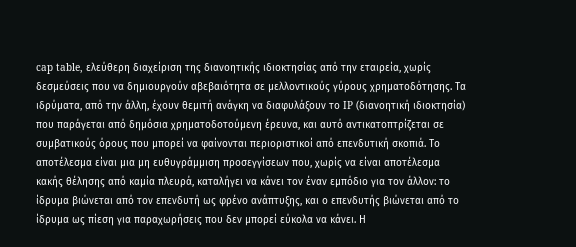cap table, ελεύθερη διαχείριση της διανοητικής ιδιοκτησίας από την εταιρεία, χωρίς δεσμεύσεις που να δημιουργούν αβεβαιότητα σε μελλοντικούς γύρους χρηματοδότησης. Τα ιδρύματα, από την άλλη, έχουν θεμιτή ανάγκη να διαφυλάξουν το IP (διανοητική ιδιοκτησία) που παράγεται από δημόσια χρηματοδοτούμενη έρευνα, και αυτό αντικατοπτρίζεται σε συμβατικούς όρους που μπορεί να φαίνονται περιοριστικοί από επενδυτική σκοπιά. Το αποτέλεσμα είναι μια μη ευθυγράμμιση προσεγγίσεων που, χωρίς να είναι αποτέλεσμα κακής θέλησης από καμία πλευρά, καταλήγει να κάνει τον έναν εμπόδιο για τον άλλον: το ίδρυμα βιώνεται από τον επενδυτή ως φρένο ανάπτυξης, και ο επενδυτής βιώνεται από το ίδρυμα ως πίεση για παραχωρήσεις που δεν μπορεί εύκολα να κάνει. Η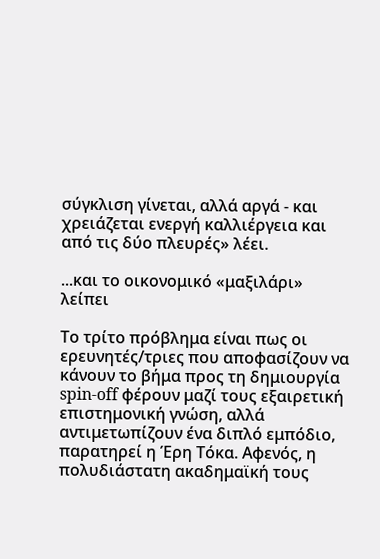σύγκλιση γίνεται, αλλά αργά - και χρειάζεται ενεργή καλλιέργεια και από τις δύο πλευρές» λέει.

...και το οικονομικό «μαξιλάρι» λείπει

Το τρίτο πρόβλημα είναι πως οι ερευνητές/τριες που αποφασίζουν να κάνουν το βήμα προς τη δημιουργία spin-off φέρουν μαζί τους εξαιρετική επιστημονική γνώση, αλλά αντιμετωπίζουν ένα διπλό εμπόδιο, παρατηρεί η Έρη Τόκα. Αφενός, η πολυδιάστατη ακαδημαϊκή τους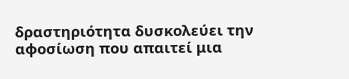δραστηριότητα δυσκολεύει την αφοσίωση που απαιτεί μια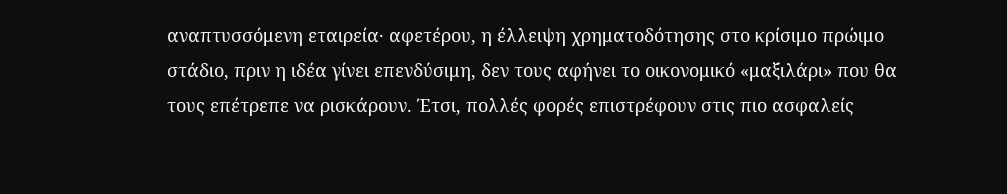αναπτυσσόμενη εταιρεία· αφετέρου, η έλλειψη χρηματοδότησης στο κρίσιμο πρώιμο στάδιο, πριν η ιδέα γίνει επενδύσιμη, δεν τους αφήνει το οικονομικό «μαξιλάρι» που θα τους επέτρεπε να ρισκάρουν. Έτσι, πολλές φορές επιστρέφουν στις πιο ασφαλείς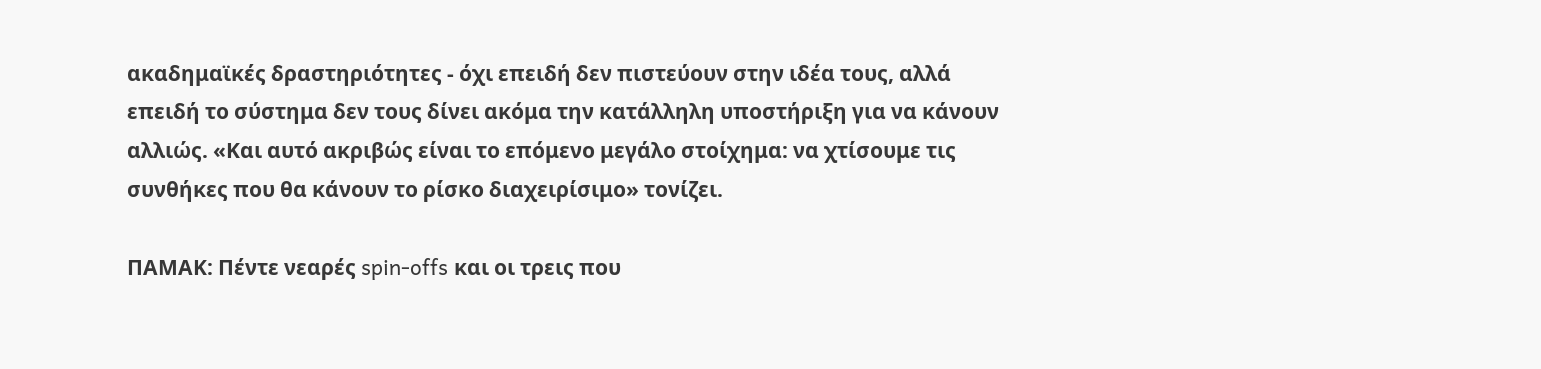ακαδημαϊκές δραστηριότητες - όχι επειδή δεν πιστεύουν στην ιδέα τους, αλλά επειδή το σύστημα δεν τους δίνει ακόμα την κατάλληλη υποστήριξη για να κάνουν αλλιώς. «Και αυτό ακριβώς είναι το επόμενο μεγάλο στοίχημα: να χτίσουμε τις συνθήκες που θα κάνουν το ρίσκο διαχειρίσιμο» τονίζει.

ΠΑΜΑΚ: Πέντε νεαρές spin-offs και οι τρεις που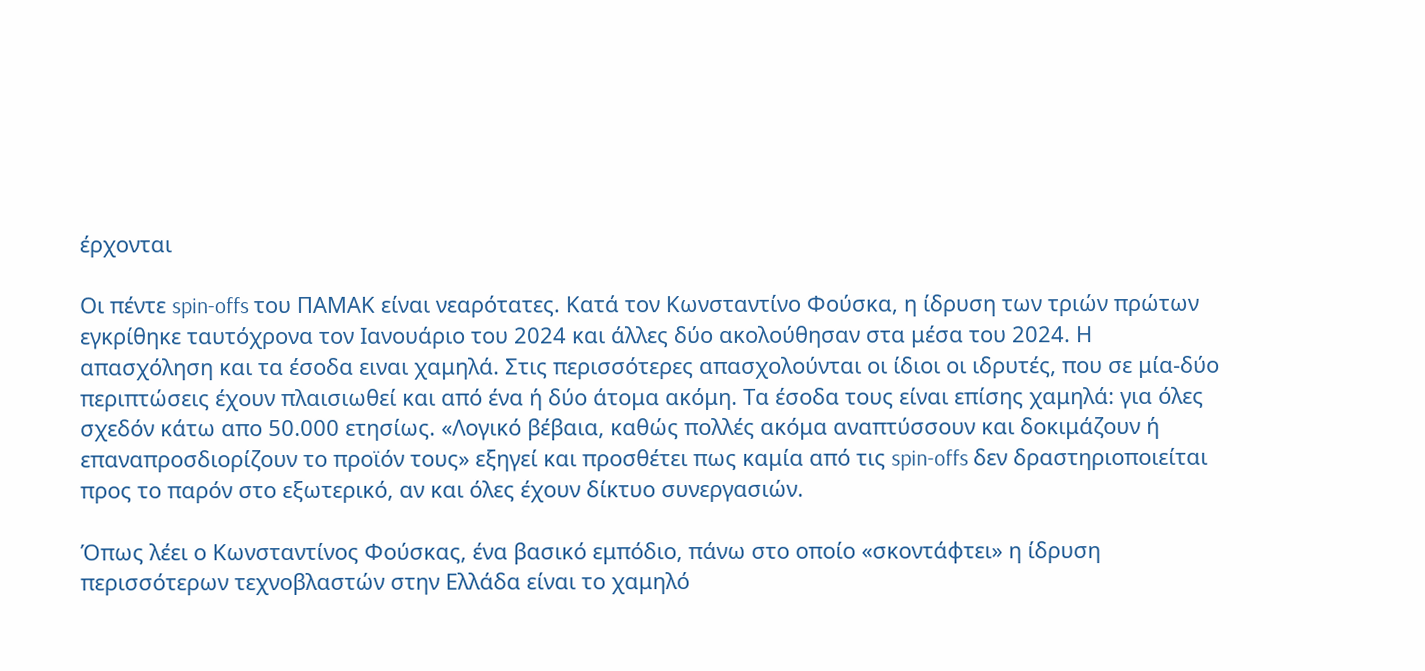έρχονται

Οι πέντε spin-offs του ΠΑΜΑΚ είναι νεαρότατες. Κατά τον Κωνσταντίνο Φούσκα, η ίδρυση των τριών πρώτων εγκρίθηκε ταυτόχρονα τον Ιανουάριο του 2024 και άλλες δύο ακολούθησαν στα μέσα του 2024. Η απασχόληση και τα έσοδα ειναι χαμηλά. Στις περισσότερες απασχολούνται οι ίδιοι οι ιδρυτές, που σε μία-δύο περιπτώσεις έχουν πλαισιωθεί και από ένα ή δύο άτομα ακόμη. Τα έσοδα τους είναι επίσης χαμηλά: για όλες σχεδόν κάτω απο 50.000 ετησίως. «Λογικό βέβαια, καθώς πολλές ακόμα αναπτύσσουν και δοκιμάζουν ή επαναπροσδιορίζουν το προϊόν τους» εξηγεί και προσθέτει πως καμία από τις spin-offs δεν δραστηριοποιείται προς το παρόν στο εξωτερικό, αν και όλες έχουν δίκτυο συνεργασιών.

Όπως λέει ο Κωνσταντίνος Φούσκας, ένα βασικό εμπόδιο, πάνω στο οποίο «σκοντάφτει» η ίδρυση περισσότερων τεχνοβλαστών στην Ελλάδα είναι το χαμηλό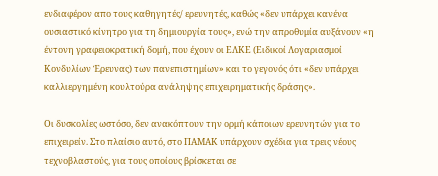ενδιαφέρον απο τους καθηγητές/ ερευνητές, καθώς «δεν υπάρχει κανένα ουσιαστικό κίνητρο για τη δημιουργία τους», ενώ την απροθυμία αυξάνουν «η έντονη γραφειοκρατική δομή, που έχουν οι ΕΛΚΕ (Ειδικοί Λογαριασμοί Κονδυλίων Έρευνας) των πανεπιστημίων» και το γεγονός ότι «δεν υπάρχει καλλιεργημένη κουλτούρα ανάληψης επιχειρηματικής δράσης».

Οι δυσκολίες ωστόσο, δεν ανακόπτουν την ορμή κάποιων ερευνητών για το επιχειρείν. Στο πλαίσιο αυτό, στο ΠΑΜΑΚ υπάρχουν σχέδια για τρεις νέους τεχνοβλαστούς, για τους οποίους βρίσκεται σε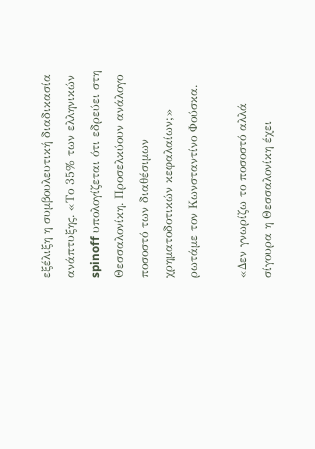εξέλιξη η συμβουλευτική διαδικασία ανάπτυξης. «Το 35% των ελληνικών spinoff υπολογίζεται ότι εδρεύει στη Θεσσαλονίκη. Προσελκύουν ανάλογο ποσοστό των διαθέσιμων χρηματοδοτικών κεφαλαίων;» ρωτάμε τον Κωνσταντίνο Φούσκα.

«Δεν γνωρίζω το ποσοστό αλλά σίγουρα η Θεσσαλονίκη έχει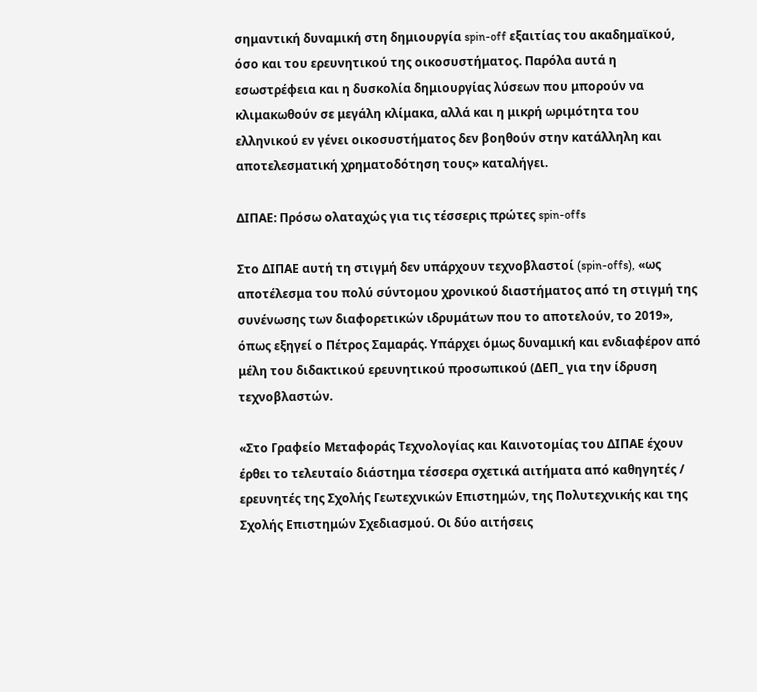σημαντική δυναμική στη δημιουργία spin-off εξαιτίας του ακαδημαϊκού, όσο και του ερευνητικού της οικοσυστήματος. Παρόλα αυτά η εσωστρέφεια και η δυσκολία δημιουργίας λύσεων που μπορούν να κλιμακωθούν σε μεγάλη κλίμακα, αλλά και η μικρή ωριμότητα του ελληνικού εν γένει οικοσυστήματος δεν βοηθούν στην κατάλληλη και αποτελεσματική χρηματοδότηση τους» καταλήγει.

ΔΙΠΑΕ: Πρόσω ολαταχώς για τις τέσσερις πρώτες spin-offs

Στο ΔΙΠΑΕ αυτή τη στιγμή δεν υπάρχουν τεχνοβλαστοί (spin-offs), «ως αποτέλεσμα του πολύ σύντομου χρονικού διαστήματος από τη στιγμή της συνένωσης των διαφορετικών ιδρυμάτων που το αποτελούν, το 2019», όπως εξηγεί ο Πέτρος Σαμαράς. Υπάρχει όμως δυναμική και ενδιαφέρον από μέλη του διδακτικού ερευνητικού προσωπικού (ΔΕΠ_ για την ίδρυση τεχνοβλαστών.

«Στο Γραφείο Μεταφοράς Τεχνολογίας και Καινοτομίας του ΔΙΠΑΕ έχουν έρθει το τελευταίο διάστημα τέσσερα σχετικά αιτήματα από καθηγητές / ερευνητές της Σχολής Γεωτεχνικών Επιστημών, της Πολυτεχνικής και της Σχολής Επιστημών Σχεδιασμού. Οι δύο αιτήσεις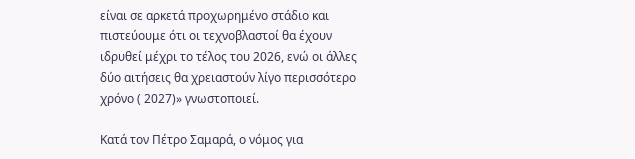είναι σε αρκετά προχωρημένο στάδιο και πιστεύουμε ότι οι τεχνοβλαστοί θα έχουν ιδρυθεί μέχρι το τέλος του 2026, ενώ οι άλλες δύο αιτήσεις θα χρειαστούν λίγο περισσότερο χρόνο ( 2027)» γνωστοποιεί.

Κατά τον Πέτρο Σαμαρά, ο νόμος για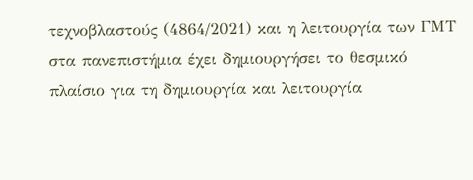τεχνοβλαστούς (4864/2021) και η λειτουργία των ΓΜΤ στα πανεπιστήμια έχει δημιουργήσει το θεσμικό πλαίσιο για τη δημιουργία και λειτουργία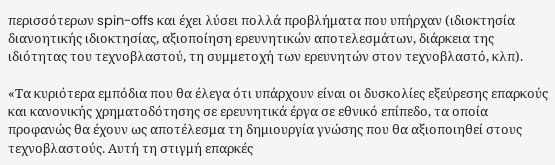περισσότερων spin-offs και έχει λύσει πολλά προβλήματα που υπήρχαν (ιδιοκτησία διανοητικής ιδιοκτησίας, αξιοποίηση ερευνητικών αποτελεσμάτων, διάρκεια της ιδιότητας του τεχνοβλαστού, τη συμμετοχή των ερευνητών στον τεχνοβλαστό, κλπ).

«Τα κυριότερα εμπόδια που θα έλεγα ότι υπάρχουν είναι οι δυσκολίες εξεύρεσης επαρκούς και κανονικής χρηματοδότησης σε ερευνητικά έργα σε εθνικό επίπεδο, τα οποία προφανώς θα έχουν ως αποτέλεσμα τη δημιουργία γνώσης που θα αξιοποιηθεί στους τεχνοβλαστούς. Αυτή τη στιγμή επαρκές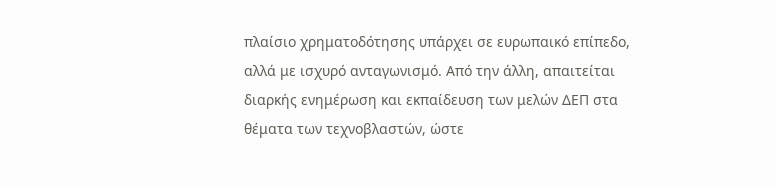πλαίσιο χρηματοδότησης υπάρχει σε ευρωπαικό επίπεδο, αλλά με ισχυρό ανταγωνισμό. Από την άλλη, απαιτείται διαρκής ενημέρωση και εκπαίδευση των μελών ΔΕΠ στα θέματα των τεχνοβλαστών, ώστε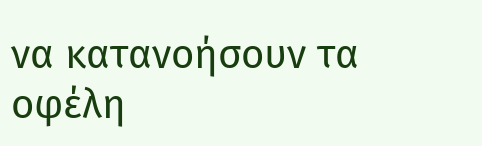να κατανοήσουν τα οφέλη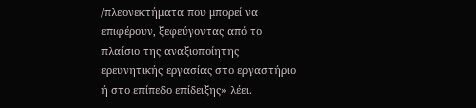/πλεονεκτήματα που μπορεί να επιφέρουν, ξεφεύγοντας από το πλαίσιο της αναξιοποίητης ερευνητικής εργασίας στο εργαστήριο ή στο επίπεδο επίδειξης» λέει.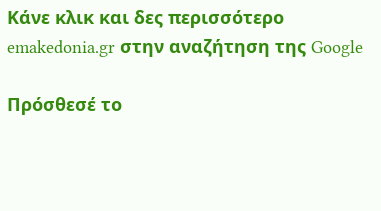Κάνε κλικ και δες περισσότερο emakedonia.gr στην αναζήτηση της Google

Πρόσθεσέ το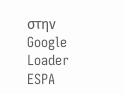στην Google
Loader
ESPA